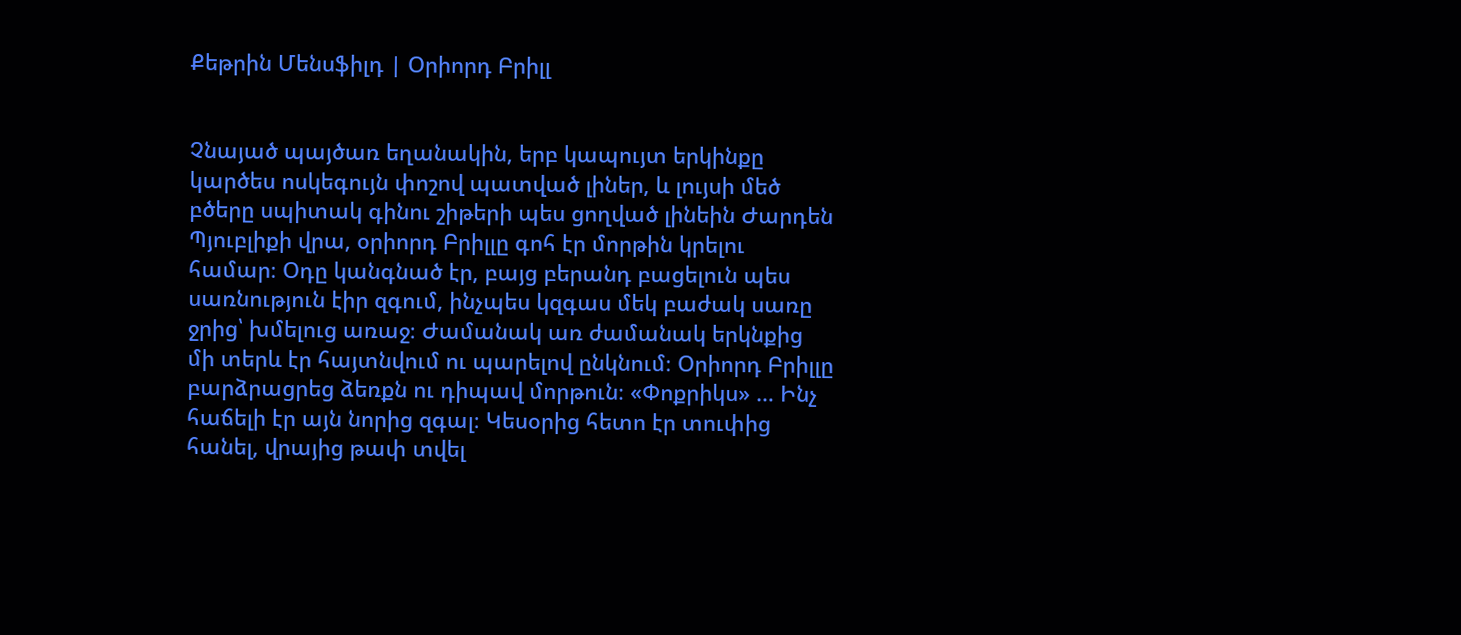Քեթրին Մենսֆիլդ | Օրիորդ Բրիլլ


Չնայած պայծառ եղանակին, երբ կապույտ երկինքը կարծես ոսկեգույն փոշով պատված լիներ, և լույսի մեծ բծերը սպիտակ գինու շիթերի պես ցողված լինեին Ժարդեն Պյուբլիքի վրա, օրիորդ Բրիլլը գոհ էր մորթին կրելու համար։ Օդը կանգնած էր, բայց բերանդ բացելուն պես սառնություն էիր զգում, ինչպես կզգաս մեկ բաժակ սառը ջրից՝ խմելուց առաջ։ Ժամանակ առ ժամանակ երկնքից մի տերև էր հայտնվում ու պարելով ընկնում։ Օրիորդ Բրիլլը բարձրացրեց ձեռքն ու դիպավ մորթուն։ «Փոքրիկս» … Ինչ հաճելի էր այն նորից զգալ։ Կեսօրից հետո էր տուփից հանել, վրայից թափ տվել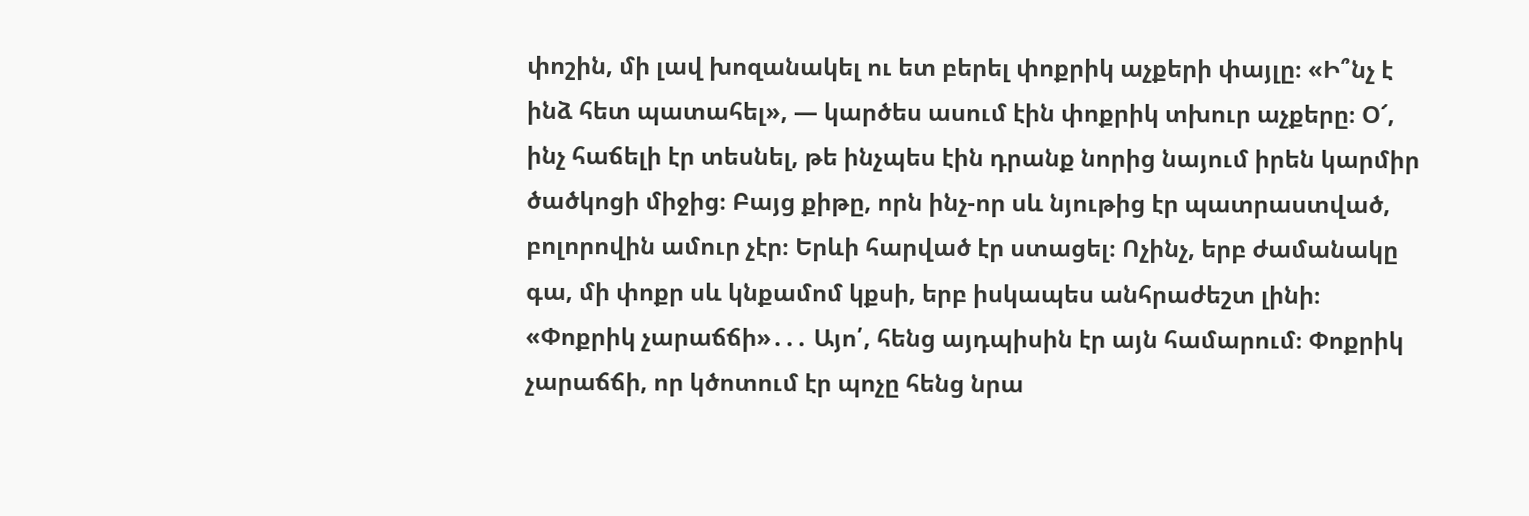փոշին, մի լավ խոզանակել ու ետ բերել փոքրիկ աչքերի փայլը։ «Ի՞նչ է ինձ հետ պատահել», — կարծես ասում էին փոքրիկ տխուր աչքերը։ Օ՜, ինչ հաճելի էր տեսնել, թե ինչպես էին դրանք նորից նայում իրեն կարմիր ծածկոցի միջից։ Բայց քիթը, որն ինչ-որ սև նյութից էր պատրաստված, բոլորովին ամուր չէր։ Երևի հարված էր ստացել։ Ոչինչ, երբ ժամանակը գա, մի փոքր սև կնքամոմ կքսի, երբ իսկապես անհրաժեշտ լինի։ «Փոքրիկ չարաճճի»․․․ Այո՛, հենց այդպիսին էր այն համարում։ Փոքրիկ չարաճճի, որ կծոտում էր պոչը հենց նրա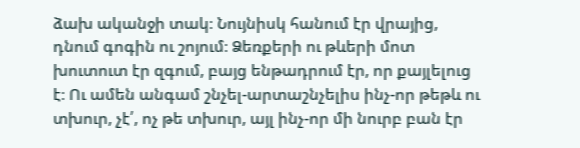ձախ ականջի տակ։ Նույնիսկ հանում էր վրայից, դնում գոգին ու շոյում։ Ձեռքերի ու թևերի մոտ խուտուտ էր զգում, բայց ենթադրում էր, որ քայլելուց է։ Ու ամեն անգամ շնչել-արտաշնչելիս ինչ-որ թեթև ու տխուր, չէ՛, ոչ թե տխուր, այլ ինչ-որ մի նուրբ բան էր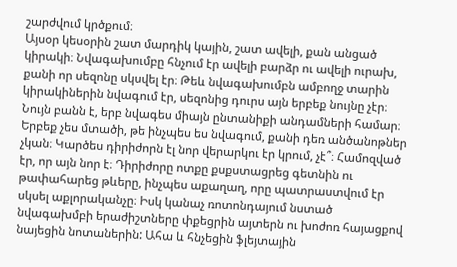շարժվում կրծքում։
Այսօր կեսօրին շատ մարդիկ կային, շատ ավելի, քան անցած կիրակի։ Նվագախումբը հնչում էր ավելի բարձր ու ավելի ուրախ, քանի որ սեզոնը սկսվել էր։ Թեև նվագախումբն ամբողջ տարին կիրակիներին նվագում էր, սեզոնից դուրս այն երբեք նույնը չէր։ Նույն բանն է, երբ նվագես միայն ընտանիքի անդամների համար։ Երբեք չես մտածի, թե ինչպես ես նվագում, քանի դեռ անծանոթներ չկան։ Կարծես դիրիժորն էլ նոր վերարկու էր կրում, չէ՞։ Համոզված էր, որ այն նոր է։ Դիրիժորը ոտքը քսքստացրեց գետնին ու թափահարեց թևերը, ինչպես աքաղաղ, որը պատրաստվում էր սկսել աքլորականչը։ Իսկ կանաչ ռոտոնդայում նստած նվագախմբի երաժիշտները փքեցրին այտերն ու խոժոռ հայացքով նայեցին նոտաներին: Ահա և հնչեցին ֆլեյտային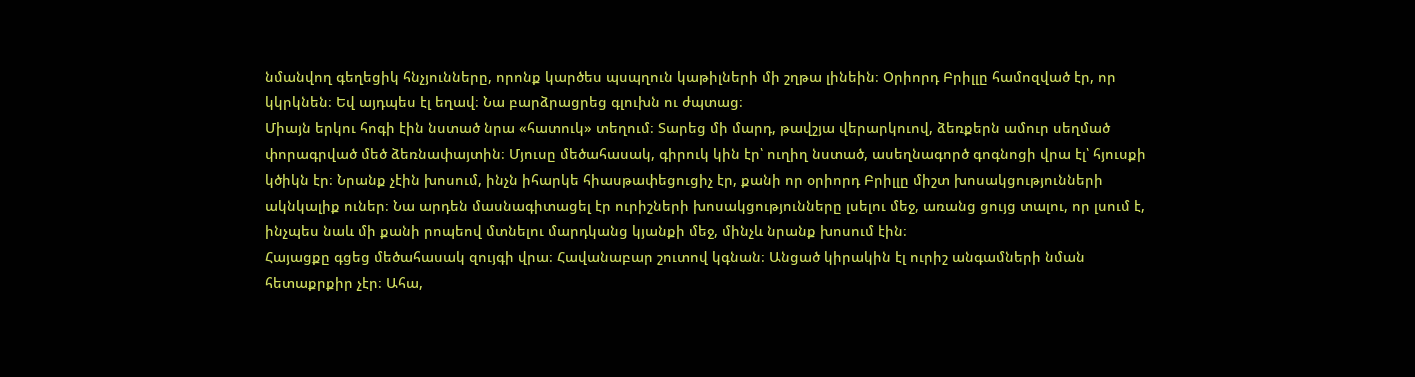նմանվող գեղեցիկ հնչյունները, որոնք կարծես պսպղուն կաթիլների մի շղթա լինեին։ Օրիորդ Բրիլլը համոզված էր, որ կկրկնեն։ Եվ այդպես էլ եղավ։ Նա բարձրացրեց գլուխն ու ժպտաց։
Միայն երկու հոգի էին նստած նրա «հատուկ» տեղում։ Տարեց մի մարդ, թավշյա վերարկուով, ձեռքերն ամուր սեղմած փորագրված մեծ ձեռնափայտին։ Մյուսը մեծահասակ, գիրուկ կին էր՝ ուղիղ նստած, ասեղնագործ գոգնոցի վրա էլ՝ հյուսքի կծիկն էր։ Նրանք չէին խոսում, ինչն իհարկե հիասթափեցուցիչ էր, քանի որ օրիորդ Բրիլլը միշտ խոսակցությունների ակնկալիք ուներ։ Նա արդեն մասնագիտացել էր ուրիշների խոսակցությունները լսելու մեջ, առանց ցույց տալու, որ լսում է, ինչպես նաև մի քանի րոպեով մտնելու մարդկանց կյանքի մեջ, մինչև նրանք խոսում էին։
Հայացքը գցեց մեծահասակ զույգի վրա։ Հավանաբար շուտով կգնան։ Անցած կիրակին էլ ուրիշ անգամների նման հետաքրքիր չէր։ Ահա,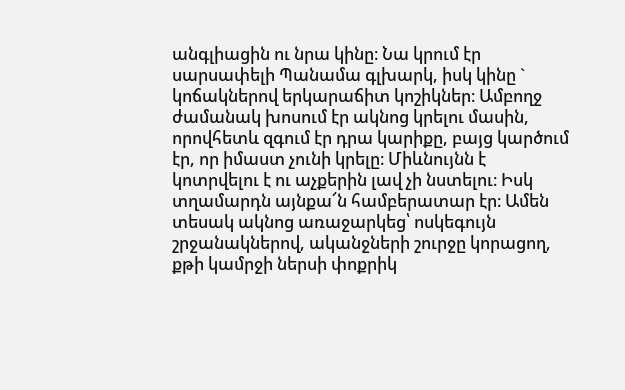անգլիացին ու նրա կինը։ Նա կրում էր սարսափելի Պանամա գլխարկ, իսկ կինը ` կոճակներով երկարաճիտ կոշիկներ։ Ամբողջ ժամանակ խոսում էր ակնոց կրելու մասին, որովհետև զգում էր դրա կարիքը, բայց կարծում էր, որ իմաստ չունի կրելը։ Միևնույնն է կոտրվելու է ու աչքերին լավ չի նստելու։ Իսկ տղամարդն այնքա՜ն համբերատար էր։ Ամեն տեսակ ակնոց առաջարկեց՝ ոսկեգույն շրջանակներով, ականջների շուրջը կորացող, քթի կամրջի ներսի փոքրիկ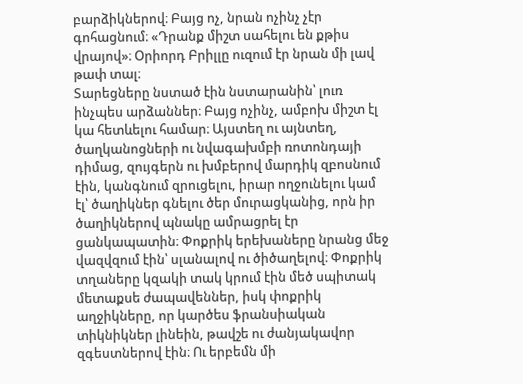բարձիկներով։ Բայց ոչ, նրան ոչինչ չէր գոհացնում։ «Դրանք միշտ սահելու են քթիս վրայով»։ Օրիորդ Բրիլլը ուզում էր նրան մի լավ թափ տալ։
Տարեցները նստած էին նստարանին՝ լուռ ինչպես արձաններ։ Բայց ոչինչ, ամբոխ միշտ էլ կա հետևելու համար։ Այստեղ ու այնտեղ, ծաղկանոցների ու նվագախմբի ռոտոնդայի դիմաց, զույգերն ու խմբերով մարդիկ զբոսնում էին, կանգնում զրուցելու, իրար ողջունելու կամ էլ՝ ծաղիկներ գնելու ծեր մուրացկանից, որն իր ծաղիկներով պնակը ամրացրել էր ցանկապատին։ Փոքրիկ երեխաները նրանց մեջ վազվզում էին՝ սլանալով ու ծիծաղելով։ Փոքրիկ տղաները կզակի տակ կրում էին մեծ սպիտակ մետաքսե ժապավեններ, իսկ փոքրիկ աղջիկները, որ կարծես ֆրանսիական տիկնիկներ լինեին, թավշե ու ժանյակավոր զգեստներով էին։ Ու երբեմն մի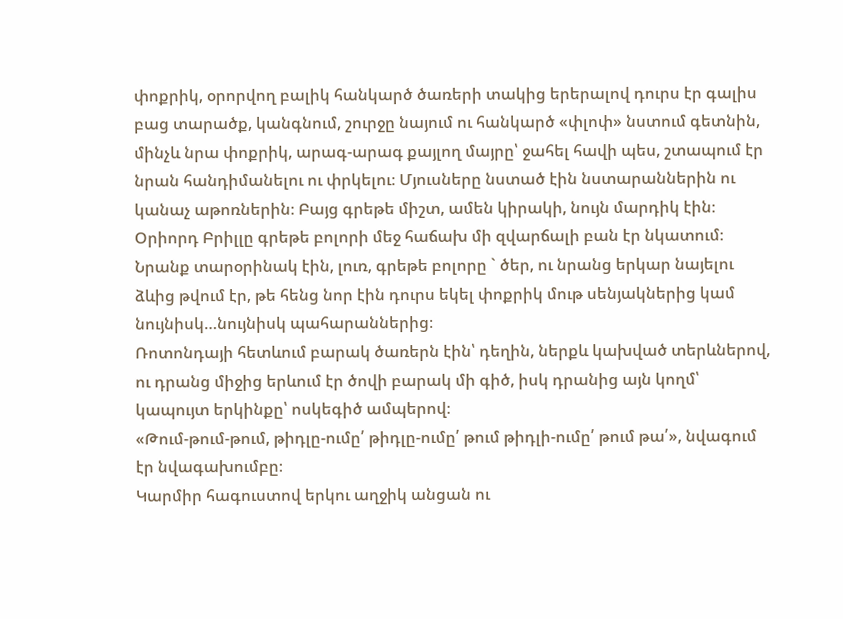փոքրիկ, օրորվող բալիկ հանկարծ ծառերի տակից երերալով դուրս էր գալիս բաց տարածք, կանգնում, շուրջը նայում ու հանկարծ «փլոփ» նստում գետնին, մինչև նրա փոքրիկ, արագ-արագ քայլող մայրը՝ ջահել հավի պես, շտապում էր նրան հանդիմանելու ու փրկելու։ Մյուսները նստած էին նստարաններին ու կանաչ աթոռներին։ Բայց գրեթե միշտ, ամեն կիրակի, նույն մարդիկ էին։ Օրիորդ Բրիլլը գրեթե բոլորի մեջ հաճախ մի զվարճալի բան էր նկատում։ Նրանք տարօրինակ էին, լուռ, գրեթե բոլորը ` ծեր, ու նրանց երկար նայելու ձևից թվում էր, թե հենց նոր էին դուրս եկել փոքրիկ մութ սենյակներից կամ նույնիսկ…նույնիսկ պահարաններից։
Ռոտոնդայի հետևում բարակ ծառերն էին՝ դեղին, ներքև կախված տերևներով, ու դրանց միջից երևում էր ծովի բարակ մի գիծ, իսկ դրանից այն կողմ՝ կապույտ երկինքը՝ ոսկեգիծ ամպերով։
«Թում-թում-թում, թիդլը-ումը՛ թիդլը-ումը՛ թում թիդլի-ումը՛ թում թա՛», նվագում էր նվագախումբը։
Կարմիր հագուստով երկու աղջիկ անցան ու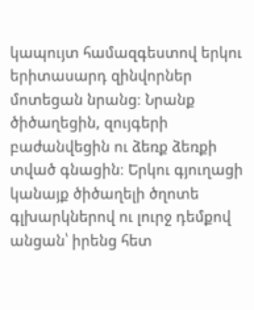կապույտ համազգեստով երկու երիտասարդ զինվորներ մոտեցան նրանց։ Նրանք ծիծաղեցին, զույգերի բաժանվեցին ու ձեռք ձեռքի տված գնացին։ Երկու գյուղացի կանայք ծիծաղելի ծղոտե գլխարկներով ու լուրջ դեմքով անցան՝ իրենց հետ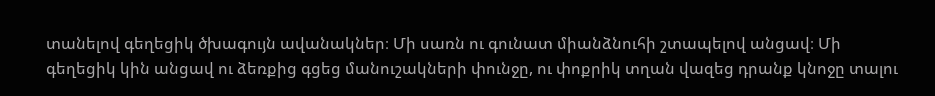տանելով գեղեցիկ ծխագույն ավանակներ։ Մի սառն ու գունատ միանձնուհի շտապելով անցավ։ Մի գեղեցիկ կին անցավ ու ձեռքից գցեց մանուշակների փունջը, ու փոքրիկ տղան վազեց դրանք կնոջը տալու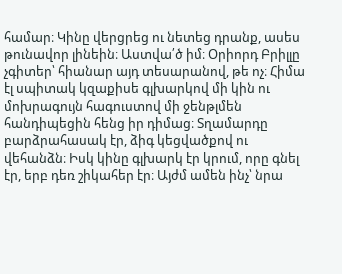համար։ Կինը վերցրեց ու նետեց դրանք, ասես թունավոր լինեին։ Աստվա՛ծ իմ։ Օրիորդ Բրիլլը չգիտեր՝ հիանար այդ տեսարանով, թե ոչ։ Հիմա էլ սպիտակ կզաքիսե գլխարկով մի կին ու մոխրագույն հագուստով մի ջենթլմեն հանդիպեցին հենց իր դիմաց։ Տղամարդը բարձրահասակ էր, ձիգ կեցվածքով ու վեհանձն։ Իսկ կինը գլխարկ էր կրում, որը գնել էր, երբ դեռ շիկահեր էր։ Այժմ ամեն ինչ՝ նրա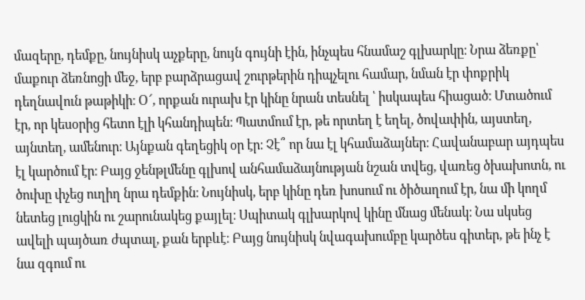մազերը, դեմքը, նույնիսկ աչքերը, նույն գույնի էին, ինչպես հնամաշ գլխարկը։ Նրա ձեռքը՝ մաքուր ձեռնոցի մեջ, երբ բարձրացավ շուրթերին դիպչելու համար, նման էր փոքրիկ դեղնավուն թաթիկի։ Օ՜, որքան ուրախ էր կինը նրան տեսնել ՝ իսկապես հիացած։ Մտածում էր, որ կեսօրից հետո էլի կհանդիպեն։ Պատմում էր, թե որտեղ է եղել, ծովափին, այստեղ, այնտեղ, ամենուր։ Այնքան գեղեցիկ օր էր։ Չէ՞ որ նա էլ կհամաձայներ։ Հավանաբար այդպես էլ կարծում էր։ Բայց ջենթլմենը գլխով անհամաձայնության նշան տվեց, վառեց ծխախոտն, ու ծուխը փչեց ուղիղ նրա դեմքին։ Նույնիսկ, երբ կինը դեռ խոսում ու ծիծաղում էր, նա մի կողմ նետեց լուցկին ու շարունակեց քայլել։ Սպիտակ գլխարկով կինը մնաց մենակ։ Նա սկսեց ավելի պայծառ ժպտալ, քան երբևէ։ Բայց նույնիսկ նվագախումբը կարծես գիտեր, թե ինչ է նա զգում ու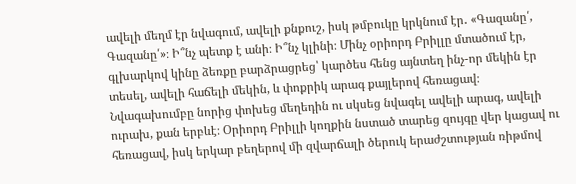ավելի մեղմ էր նվագում, ավելի քնքուշ, իսկ թմբուկը կրկնում էր․ «Գազանը՛, Գազանը՛»։ Ի՞նչ պետք է անի։ Ի՞նչ կլինի։ Մինչ օրիորդ Բրիլլը մտածում էր, գլխարկով կինը ձեռքը բարձրացրեց՝ կարծես հենց այնտեղ ինչ-որ մեկին էր տեսել, ավելի հաճելի մեկին, և փոքրիկ արագ քայլերով հեռացավ։ Նվագախումբը նորից փոխեց մեղեդին ու սկսեց նվագել ավելի արագ, ավելի ուրախ, քան երբևէ։ Օրիորդ Բրիլլի կողքին նստած տարեց զույգը վեր կացավ ու հեռացավ, իսկ երկար բեղերով մի զվարճալի ծերուկ երաժշտության ռիթմով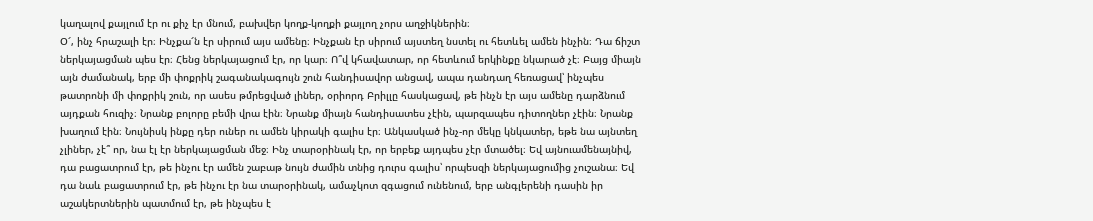կաղալով քայլում էր ու քիչ էր մնում, բախվեր կողք-կողքի քայլող չորս աղջիկներին։
Օ՜, ինչ հրաշալի էր։ Ինչքա՜ն էր սիրում այս ամենը։ Ինչքան էր սիրում այստեղ նստել ու հետևել ամեն ինչին։ Դա ճիշտ ներկայացման պես էր։ Հենց ներկայացում էր, որ կար։ Ո՞վ կհավատար, որ հետևում երկինքը նկարած չէ։ Բայց միայն այն ժամանակ, երբ մի փոքրիկ շագանակագույն շուն հանդիսավոր անցավ, ապա դանդաղ հեռացավ՝ ինչպես թատրոնի մի փոքրիկ շուն, որ ասես թմրեցված լիներ, օրիորդ Բրիլլը հասկացավ, թե ինչն էր այս ամենը դարձնում այդքան հուզիչ։ Նրանք բոլորը բեմի վրա էին։ Նրանք միայն հանդիսատես չէին, պարզապես դիտողներ չէին։ Նրանք խաղում էին։ Նույնիսկ ինքը դեր ուներ ու ամեն կիրակի գալիս էր։ Անկասկած ինչ-որ մեկը կնկատեր, եթե նա այնտեղ չլիներ, չէ՞ որ, նա էլ էր ներկայացման մեջ։ Ինչ տարօրինակ էր, որ երբեք այդպես չէր մտածել։ Եվ այնուամենայնիվ, դա բացատրում էր, թե ինչու էր ամեն շաբաթ նույն ժամին տնից դուրս գալիս՝ որպեսզի ներկայացումից չուշանա։ Եվ դա նաև բացատրում էր, թե ինչու էր նա տարօրինակ, ամաչկոտ զգացում ունենում, երբ անգլերենի դասին իր աշակերտներին պատմում էր, թե ինչպես է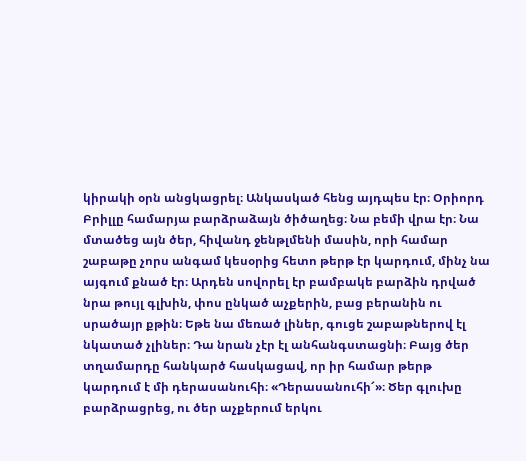կիրակի օրն անցկացրել։ Անկասկած հենց այդպես էր։ Օրիորդ Բրիլլը համարյա բարձրաձայն ծիծաղեց։ Նա բեմի վրա էր։ Նա մտածեց այն ծեր, հիվանդ ջենթլմենի մասին, որի համար շաբաթը չորս անգամ կեսօրից հետո թերթ էր կարդում, մինչ նա այգում քնած էր։ Արդեն սովորել էր բամբակե բարձին դրված նրա թույլ գլխին, փոս ընկած աչքերին, բաց բերանին ու սրածայր քթին։ Եթե նա մեռած լիներ, գուցե շաբաթներով էլ նկատած չլիներ։ Դա նրան չէր էլ անհանգստացնի։ Բայց ծեր տղամարդը հանկարծ հասկացավ, որ իր համար թերթ կարդում է մի դերասանուհի։ «Դերասանուհի՜»։ Ծեր գլուխը բարձրացրեց, ու ծեր աչքերում երկու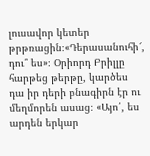լուսավոր կետեր թրթռացին։«Դերասանուհի՜, դու՞ ես»։ Օրիորդ Բրիլլը հարթեց թերթը, կարծես դա իր դերի բնագիրն էր ու մեղմորեն ասաց։ «Այո՛, ես արդեն երկար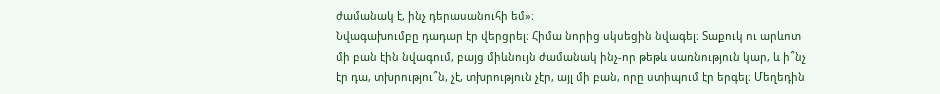ժամանակ է, ինչ դերասանուհի եմ»։
Նվագախումբը դադար էր վերցրել։ Հիմա նորից սկսեցին նվագել։ Տաքուկ ու արևոտ մի բան էին նվագում, բայց միևնույն ժամանակ ինչ-որ թեթև սառնություն կար, և ի՞նչ էր դա, տխրությու՞ն, չէ, տխրություն չէր, այլ մի բան, որը ստիպում էր երգել։ Մեղեդին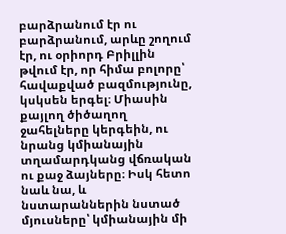բարձրանում էր ու բարձրանում, արևը շողում էր, ու օրիորդ Բրիլլին թվում էր, որ հիմա բոլորը՝ հավաքված բազմությունը, կսկսեն երգել։ Միասին քայլող ծիծաղող ջահելները կերգեին, ու նրանց կմիանային տղամարդկանց վճռական ու քաջ ձայները։ Իսկ հետո նաև նա, և նստարաններին նստած մյուսները՝ կմիանային մի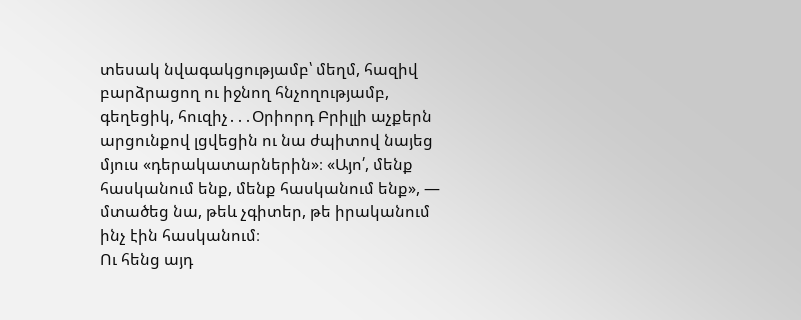տեսակ նվագակցությամբ՝ մեղմ, հազիվ բարձրացող ու իջնող հնչողությամբ, գեղեցիկ, հուզիչ․․․Օրիորդ Բրիլլի աչքերն արցունքով լցվեցին ու նա ժպիտով նայեց մյուս «դերակատարներին»։ «Այո՛, մենք հասկանում ենք, մենք հասկանում ենք», — մտածեց նա, թեև չգիտեր, թե իրականում ինչ էին հասկանում։
Ու հենց այդ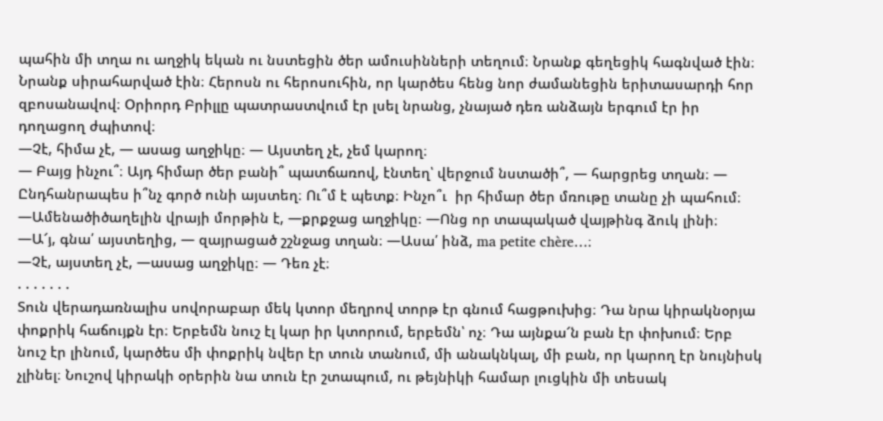պահին մի տղա ու աղջիկ եկան ու նստեցին ծեր ամուսինների տեղում։ Նրանք գեղեցիկ հագնված էին։ Նրանք սիրահարված էին։ Հերոսն ու հերոսուհին, որ կարծես հենց նոր ժամանեցին երիտասարդի հոր զբոսանավով։ Օրիորդ Բրիլլը պատրաստվում էր լսել նրանց, չնայած դեռ անձայն երգում էր իր դողացող ժպիտով։
—Չէ, հիմա չէ, — ասաց աղջիկը։ — Այստեղ չէ, չեմ կարող։
— Բայց ինչու՞։ Այդ հիմար ծեր բանի՞ պատճառով, էնտեղ՝ վերջում նստածի՞, — հարցրեց տղան։ — Ընդհանրապես ի՞նչ գործ ունի այստեղ։ Ու՞մ է պետք։ Ինչո՞ւ  իր հիմար ծեր մռութը տանը չի պահում։
—Ամենածիծաղելին վրայի մորթին է, —քրքջաց աղջիկը։ —Ոնց որ տապակած վայթինգ ձուկ լինի։
—Ա՜յ, գնա՛ այստեղից, — զայրացած շշնջաց տղան։ —Ասա՛ ինձ, ma petite chère…։
—Չէ, այստեղ չէ, —ասաց աղջիկը։ — Դեռ չէ։
. . . . . . .
Տուն վերադառնալիս սովորաբար մեկ կտոր մեղրով տորթ էր գնում հացթուխից։ Դա նրա կիրակնօրյա փոքրիկ հաճույքն էր։ Երբեմն նուշ էլ կար իր կտորում, երբեմն՝ ոչ։ Դա այնքա՜ն բան էր փոխում։ Երբ նուշ էր լինում, կարծես մի փոքրիկ նվեր էր տուն տանում, մի անակնկալ, մի բան, որ կարող էր նույնիսկ չլինել։ Նուշով կիրակի օրերին նա տուն էր շտապում, ու թեյնիկի համար լուցկին մի տեսակ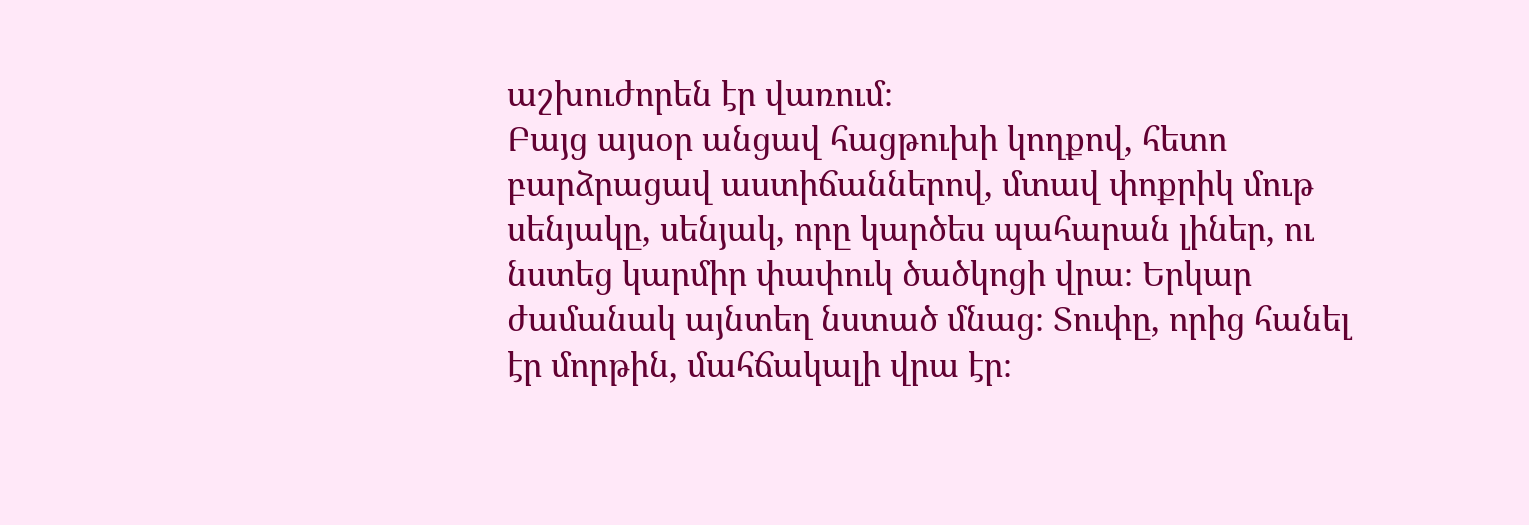աշխուժորեն էր վառում։
Բայց այսօր անցավ հացթուխի կողքով, հետո բարձրացավ աստիճաններով, մտավ փոքրիկ մութ սենյակը, սենյակ, որը կարծես պահարան լիներ, ու նստեց կարմիր փափուկ ծածկոցի վրա։ Երկար ժամանակ այնտեղ նստած մնաց։ Տուփը, որից հանել էր մորթին, մահճակալի վրա էր։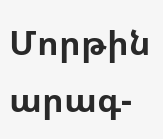Մորթին արագ-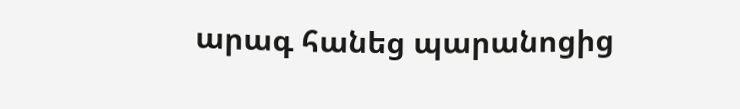արագ հանեց պարանոցից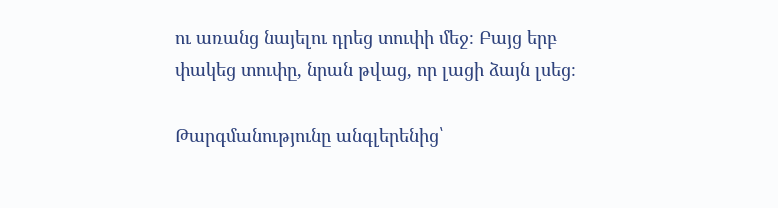ու առանց նայելու դրեց տուփի մեջ։ Բայց երբ փակեց տուփը, նրան թվաց, որ լացի ձայն լսեց։

Թարգմանությունը անգլերենից՝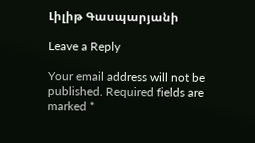Լիլիթ Գասպարյանի

Leave a Reply

Your email address will not be published. Required fields are marked *